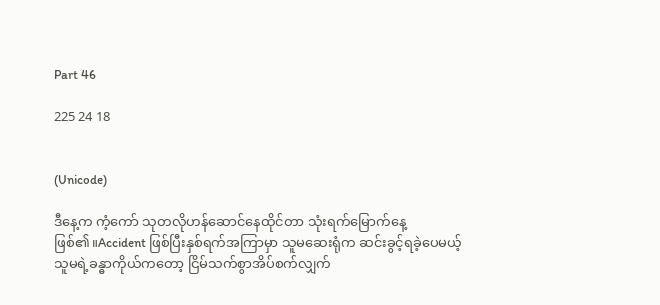Part 46

225 24 18


(Unicode)

ဒီနေ့က ကံ့ကော် သုတလိုဟန်ဆောင်နေထိုင်တာ သုံးရက်မြောက်နေ့ဖြစ်၏။Accident ဖြစ်ပြီးနှစ်ရက်အကြာမှာ သူမဆေးရုံက ဆင်းခွင့်ရခဲ့ပေမယ့် သူမရဲ့ခန္ဓာကိုယ်ကတော့ ငြိမ်သက်စွာအိပ်စက်လျှက်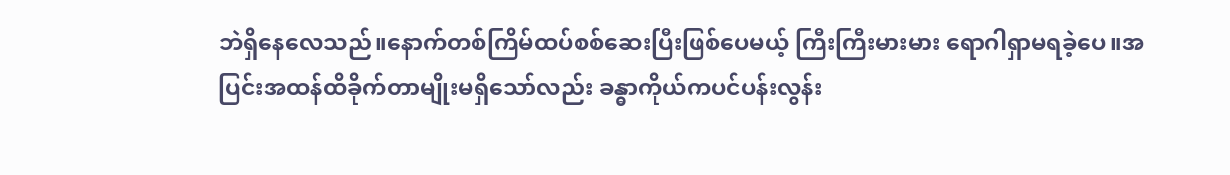ဘဲရှိနေလေသည်။နောက်တစ်ကြိမ်ထပ်စစ်ဆေးပြီးဖြစ်ပေမယ့် ကြီးကြီးမားမား ရောဂါရှာမရခဲ့ပေ။အပြင်းအထန်ထိခိုက်တာမျိုးမရှိသော်လည်း ခန္ဓာကိုယ်ကပင်ပန်းလွန်း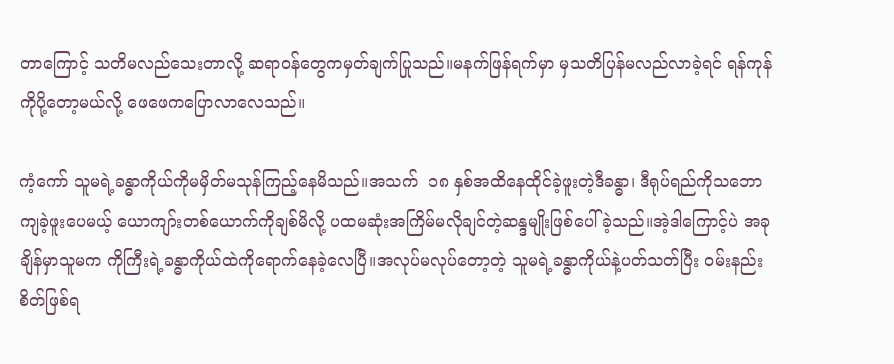တာကြောင့် သတိမလည်သေးတာလို့ ဆရာဝန်တွေကမှတ်ချက်ပြုသည်။မနက်ဖြန်ရက်မှာ မှသတိပြန်မလည်လာခဲ့ရင် ရန်ကုန်ကိုပို့တော့မယ်လို့ ဖေဖေကပြောလာလေသည်။

ကံ့ကော် သူမရဲ့ခန္ဓာကိုယ်ကိုမမှိတ်မသုန်ကြည့်နေမိသည်။အသက်  ၁၈ နှစ်အထိနေထိုင်ခဲ့ဖူးတဲ့ဒီခန္ဓာ၊ ဒီရုပ်ရည်ကိုသဘောကျခဲ့ဖူးပေမယ့် ယောကျာ်းတစ်ယောက်ကိုချစ်မိလို့ ပထမဆုံးအကြိမ်မလိုချင်တဲ့ဆန္ဒမျိုးဖြစ်ပေါ်ခဲ့သည်။အဲ့ဒါကြောင့်ပဲ အခုချိန်မှာသူမက ကိုကြီးရဲ့ခန္ဓာကိုယ်ထဲကိုရောက်နေခဲ့လေပြီ။အလုပ်မလုပ်တော့တဲ့ သူမရဲ့ခန္ဓာကိုယ်နဲ့ပတ်သတ်ပြီး ဝမ်းနည်းစိတ်ဖြစ်ရ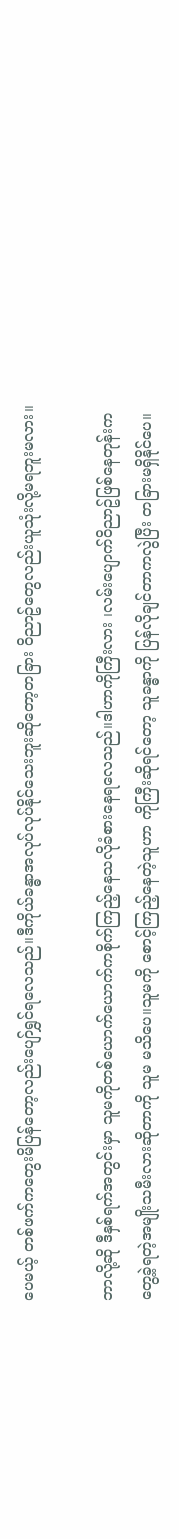ပေမယ့် တစ်ဖက်ကတွေးမိပြန်တော့လည်းပျော်ရွှင်ရလေသည်။ဒီကိုယ်ခန္ဓာအလုပ်လုပ်နိုင်သေးဘူးဆိုတော့တခြား ဝိညာဥ်တွေလည်းယူသုံးလို့မရဘူးမလား။

ဘာလို့ဆို ဒီနှစ်ရက်အတွင်းမှာ သူမကိုတစ်ယောက်ယောက်ကစိုက်ကြည့်နေသလိုခံစားနေရလေသည်။ဒါဟာကိုကြီးလား ၊လမ်းပျောက်ဝိညာဥ်ဖြစ်နေတုန်းက တွေ့ခဲ့ရတဲ့အမျိုးသမီးလားဆိုတာကို သူမ မသိပေ။သူမကို စောင့်ကြည့်နေတဲ့သူဟာ ကိုကြီးဆိုရင်တော့ သူခန္ဓာကို ပြန်လိုချင်တာကလွဲပြီး တခြားမရှိနိုင်ပေ။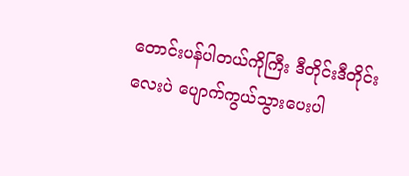တောင်းပန်ပါတယ်ကိုကြီး ဒီတိုင်းဒီတိုင်းလေးပဲ ပျောက်ကွယ်သွားပေးပါ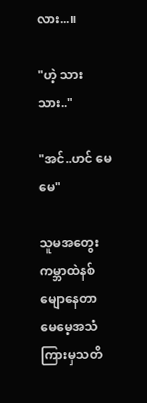လား...။

"ဟဲ့ သားသား.."

"အင်..ဟင် မေမေ"

သူမအတွေးကမ္ဘာထဲနစ်မျောနေတာ မေမေ့အသံကြားမှသတိ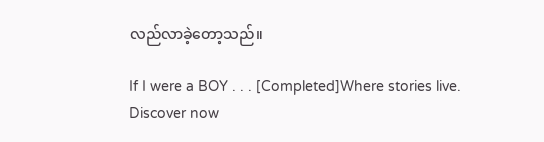လည်လာခဲ့တော့သည်။

If I were a BOY . . . [Completed]Where stories live. Discover now